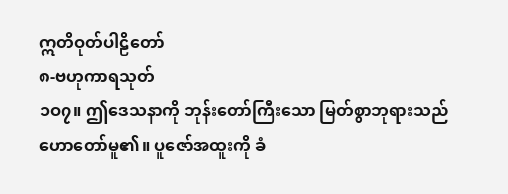ဣတိဝုတ်ပါဠိတော်
၈-ဗဟုကာရသုတ်
၁ဝ၇။ ဤဒေသနာကို ဘုန်းတော်ကြီးသော မြတ်စွာဘုရားသည် ဟောတော်မူ၏။ ပူဇော်အထူးကို ခံ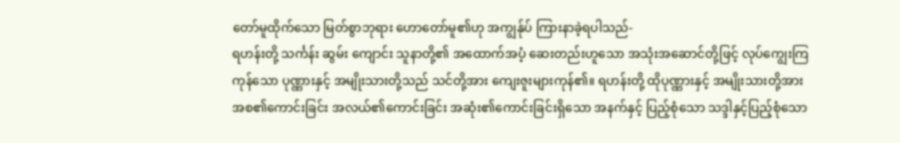တော်မူထိုက်သော မြတ်စွာဘုရား ဟောတော်မူ၏ဟု အကျွန်ုပ် ကြားနာခဲ့ရပါသည်-
ရဟန်းတို့ သင်္ကန်း ဆွမ်း ကျောင်း သူနာတို့၏ အထောက်အပံ့ ဆေးတည်းဟူသော အသုံးအဆောင်တို့ဖြင့် လုပ်ကျွေးကြကုန်သော ပုဏ္ဏားနှင့် အမျိုးသားတို့သည် သင်တို့အား ကျေးဇူးများကုန်၏။ ရဟန်းတို့ ထိုပုဏ္ဏားနှင့် အမျိုးသားတို့အား အစ၏ကောင်းခြင်း အလယ်၏ကောင်းခြင်း အဆုံး၏ကောင်းခြင်းရှိသော အနက်နှင့် ပြည့်စုံသော သဒ္ဒါနှင့်ပြည့်စုံသော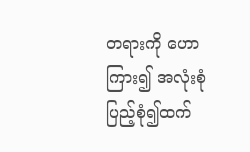တရားကို ဟောကြား၍ အလုံးစုံ ပြည့်စုံ၍ထက်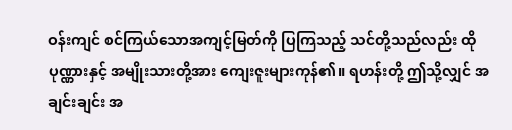ဝန်းကျင် စင်ကြယ်သောအကျင့်မြတ်ကို ပြကြသည့် သင်တို့သည်လည်း ထိုပုဏ္ဏားနှင့် အမျိုးသားတို့အား ကျေးဇူးများကုန်၏။ ရဟန်းတို့ ဤသို့လျှင် အချင်းချင်း အ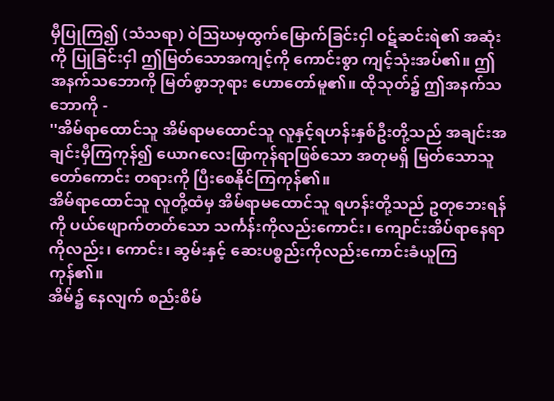မှီပြုကြ၍ (သံသရာ) ဝဲသြဃမှထွက်မြောက်ခြင်းငှါ ဝဋ်ဆင်းရဲ၏ အဆုံးကို ပြုခြင်းငှါ ဤမြတ်သောအကျင့်ကို ကောင်းစွာ ကျင့်သုံးအပ်၏။ ဤအနက်သဘောကို မြတ်စွာဘုရား ဟောတော်မူ၏။ ထိုသုတ်၌ ဤအနက်သဘောကို -
''အိမ်ရာထောင်သူ အိမ်ရာမထောင်သူ လူနှင့်ရဟန်းနှစ်ဦးတို့သည် အချင်းအချင်းမှီကြကုန်၍ ယောဂလေးဖြာကုန်ရာဖြစ်သော အတုမရှိ မြတ်သောသူတော်ကောင်း တရားကို ပြီးစေနိုင်ကြကုန်၏။
အိမ်ရာထောင်သူ လူတို့ထံမှ အိမ်ရာမထောင်သူ ရဟန်းတို့သည် ဥတုဘေးရန်ကို ပယ်ဖျောက်တတ်သော သင်္ကန်းကိုလည်းကောင်း၊ ကျောင်းအိပ်ရာနေရာကိုလည်း၊ ကောင်း၊ ဆွမ်းနှင့် ဆေးပစ္စည်းကိုလည်းကောင်းခံယူကြကုန်၏။
အိမ်၌ နေလျက် စည်းစိမ်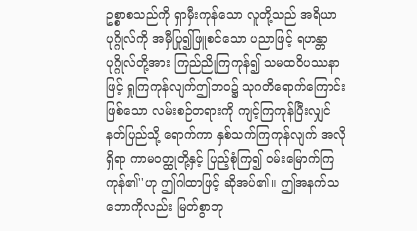ဥစ္စာစသည်ကို ရှာမှီးကုန်သော လူတို့သည် အရိယာ ပုဂ္ဂိုလ်ကို အမှီပြု၍ဖြူစင်သော ပညာဖြင့် ရဟန္တာပုဂ္ဂိုလ်တို့အား ကြည်ညိုကြကုန်၍ သမထဝိပဿနာဖြင့် ရှုကြကုန်လျက်ဤဘဝ၌ သုဂတိရောက်ကြောင်း ဖြစ်သော လမ်းစဉ်တရားကို ကျင့်ကြကုန်ပြီးလျှင် နတ်ပြည်သို့ ရောက်ကာ နှစ်သက်ကြကုန်လျက် အလိုရှိရာ ကာမဝတ္ထုတို့နှင့် ပြည့်စုံကြ၍ ဝမ်းမြောက်ကြကုန်၏''ဟု ဤဂါထာဖြင့် ဆိုအပ်၏။ ဤအနက်သဘောကိုလည်း မြတ်စွာဘု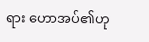ရား ဟောအပ်၏ဟု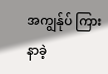အကျွန်ုပ် ကြားနာခဲ့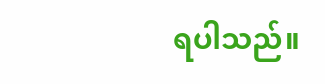ရပါသည်။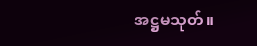အဋ္ဌမသုတ်။